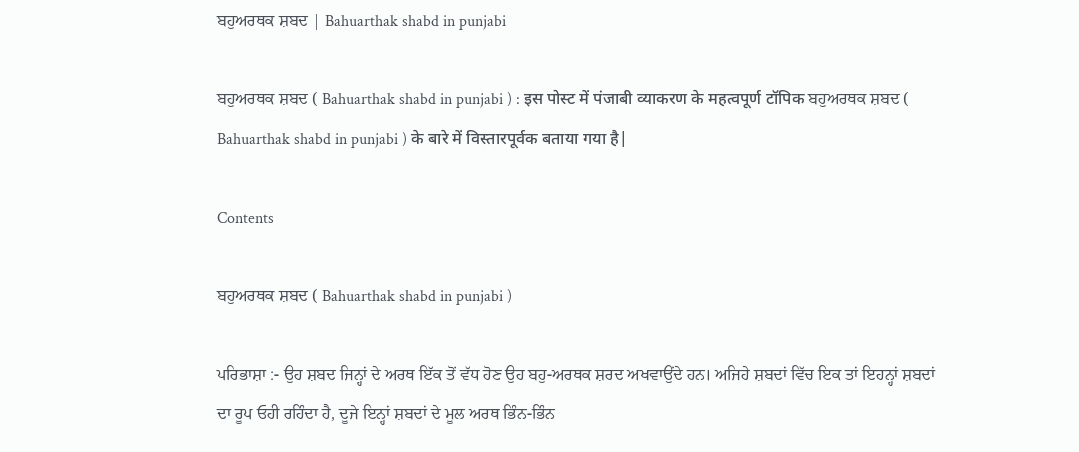ਬਹੁਅਰਥਕ ਸ਼ਬਦ | Bahuarthak shabd in punjabi

ਬਹੁਅਰਥਕ ਸ਼ਬਦ ( Bahuarthak shabd in punjabi ) : इस पोस्ट में पंजाबी व्याकरण के महत्वपूर्ण टॉपिक ਬਹੁਅਰਥਕ ਸ਼ਬਦ ( Bahuarthak shabd in punjabi ) के बारे में विस्तारपूर्वक बताया गया है|

Contents

ਬਹੁਅਰਥਕ ਸ਼ਬਦ ( Bahuarthak shabd in punjabi )

ਪਰਿਭਾਸ਼ਾ :- ਉਹ ਸ਼ਬਦ ਜਿਨ੍ਹਾਂ ਦੇ ਅਰਥ ਇੱਕ ਤੋਂ ਵੱਧ ਹੋਣ ਉਹ ਬਹੁ-ਅਰਥਕ ਸ਼ਰਦ ਅਖਵਾਉਂਦੇ ਹਨ। ਅਜਿਹੇ ਸ਼ਬਦਾਂ ਵਿੱਚ ਇਕ ਤਾਂ ਇਹਨ੍ਹਾਂ ਸ਼ਬਦਾਂ ਦਾ ਰੂਪ ਓਹੀ ਰਹਿੰਦਾ ਹੈ, ਦੂਜੇ ਇਨ੍ਹਾਂ ਸ਼ਬਦਾਂ ਦੇ ਮੂਲ ਅਰਥ ਭਿੰਨ-ਭਿੰਨ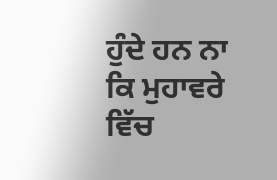ਹੁੰਦੇ ਹਨ ਨਾ ਕਿ ਮੁਹਾਵਰੇ ਵਿੱਚ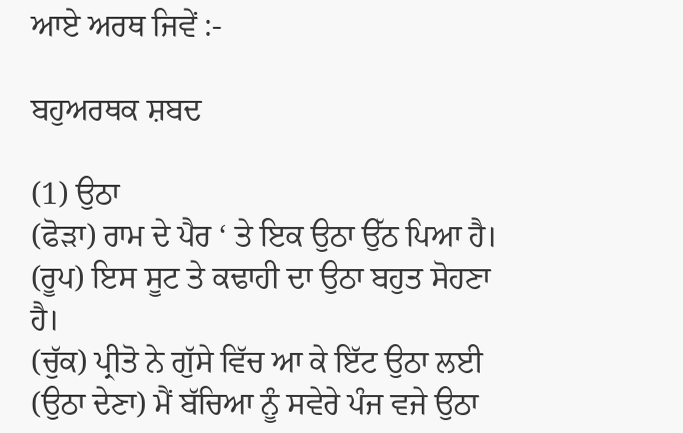ਆਏ ਅਰਥ ਜਿਵੇਂ :-

ਬਹੁਅਰਥਕ ਸ਼ਬਦ

(1) ਉਠਾ
(ਫੋੜਾ) ਰਾਮ ਦੇ ਪੈਰ ‘ ਤੇ ਇਕ ਉਠਾ ਉੱਠ ਪਿਆ ਹੈ।
(ਰੂਪ) ਇਸ ਸੂਟ ਤੇ ਕਢਾਹੀ ਦਾ ਉਠਾ ਬਹੁਤ ਸੋਹਣਾ ਹੈ।
(ਚੁੱਕ) ਪ੍ਰੀਤੋ ਨੇ ਗੁੱਸੇ ਵਿੱਚ ਆ ਕੇ ਇੱਟ ਉਠਾ ਲਈ
(ਉਠਾ ਦੇਣਾ) ਮੈਂ ਬੱਚਿਆ ਨੂੰ ਸਵੇਰੇ ਪੰਜ ਵਜੇ ਉਠਾ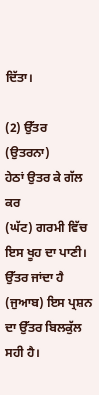ਦਿੱਤਾ।

(2) ਉੱਤਰ
(ਉਤਰਨਾ)
ਹੇਠਾਂ ਉਤਰ ਕੇ ਗੱਲ ਕਰ
(ਘੱਟ) ਗਰਮੀ ਵਿੱਚ ਇਸ ਖੂਹ ਦਾ ਪਾਣੀ। ਉੱਤਰ ਜਾਂਦਾ ਹੈ
(ਜੁਆਬ) ਇਸ ਪ੍ਰਸ਼ਨ ਦਾ ਉੱਤਰ ਬਿਲਕੁੱਲ ਸਹੀ ਹੈ।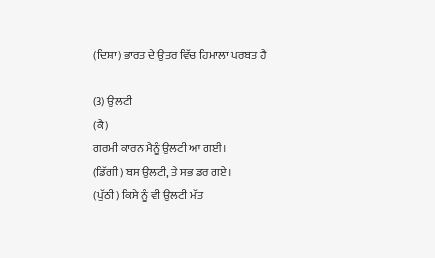(ਦਿਸ਼ਾ) ਭਾਰਤ ਦੇ ਉਤਰ ਵਿੱਚ ਹਿਮਾਲਾ ਪਰਬਤ ਹੈ

(3) ਉਲਟੀ
(ਕੈ)
ਗਰਮੀ ਕਾਰਨ ਮੈਨੂੰ ਉਲਟੀ ਆ ਗਈ।
(ਡਿੱਗੀ) ਬਸ ਉਲਟੀ, ਤੇ ਸਭ ਡਰ ਗਏ।
(ਪੁੱਠੀ) ਕਿਸੇ ਨੂੰ ਵੀ ਉਲਟੀ ਮੱਤ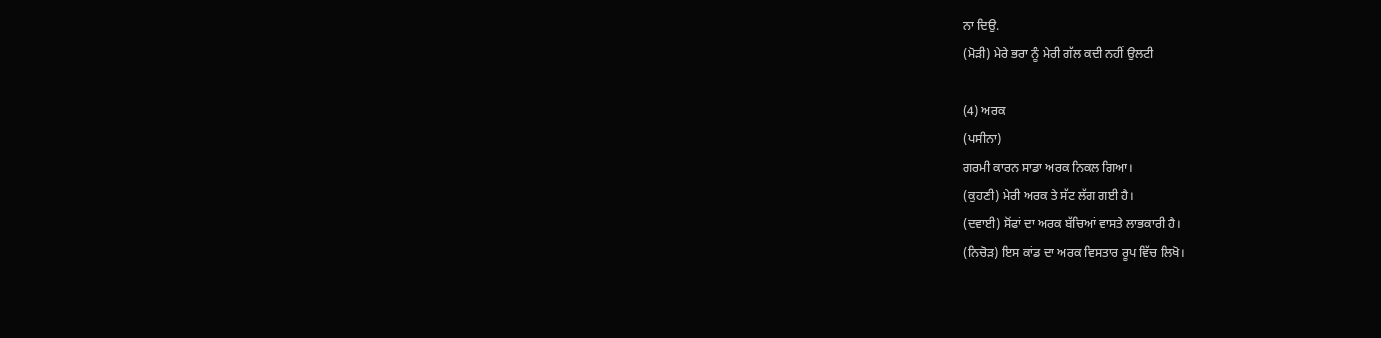ਨਾ ਦਿਉ.
(ਮੋੜੀ) ਮੇਰੇ ਭਰਾ ਨੂੰ ਮੇਰੀ ਗੱਲ ਕਦੀ ਨਹੀਂ ਉਲਟੀ

(4) ਅਰਕ
(ਪਸੀਨਾ)
ਗਰਮੀ ਕਾਰਨ ਸਾਡਾ ਅਰਕ ਨਿਕਲ ਗਿਆ।
(ਕੁਹਣੀ) ਮੇਰੀ ਅਰਕ ਤੇ ਸੱਟ ਲੱਗ ਗਈ ਹੈ।
(ਦਵਾਈ) ਸੋਂਫਾਂ ਦਾ ਅਰਕ ਬੱਚਿਆਂ ਵਾਸਤੇ ਲਾਭਕਾਰੀ ਹੈ।
(ਨਿਚੋੜ) ਇਸ ਕਾਂਡ ਦਾ ਅਰਕ ਵਿਸਤਾਰ ਰੂਪ ਵਿੱਚ ਲਿਖੋ।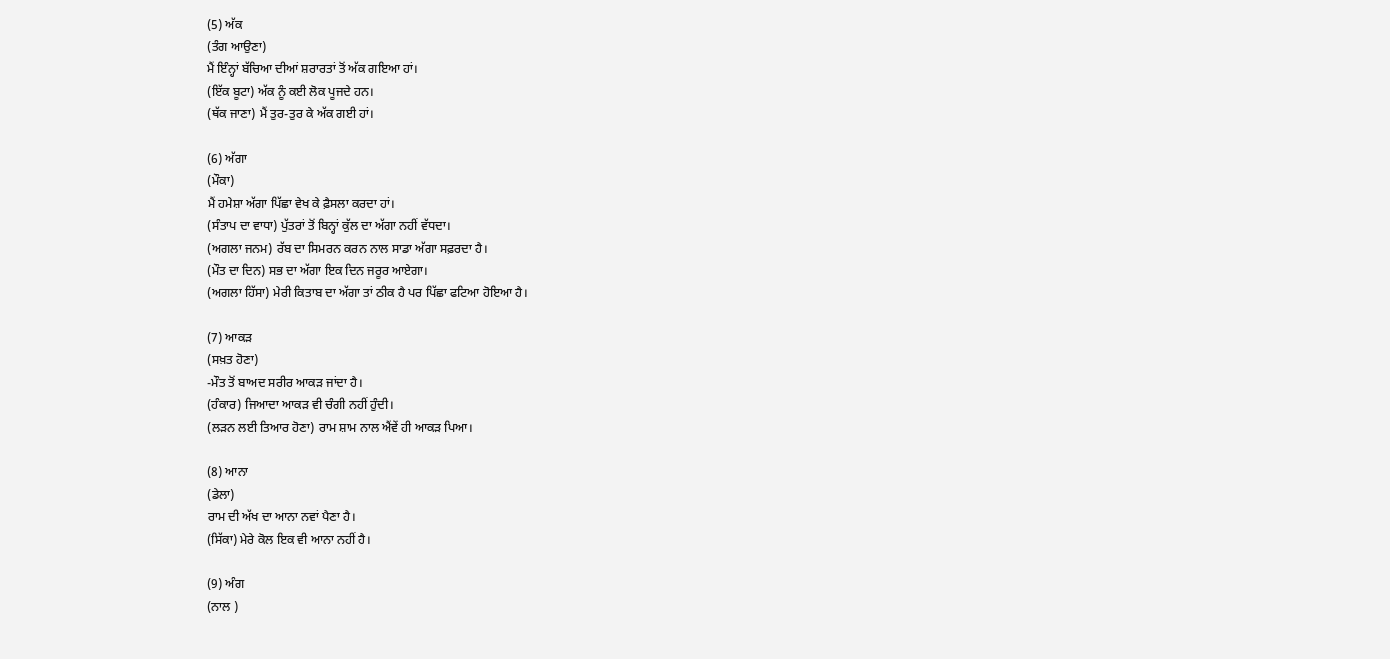(5) ਅੱਕ
(ਤੰਗ ਆਉਣਾ)
ਮੈਂ ਇੰਨ੍ਹਾਂ ਬੱਚਿਆ ਦੀਆਂ ਸ਼ਰਾਰਤਾਂ ਤੋਂ ਅੱਕ ਗਇਆ ਹਾਂ।
(ਇੱਕ ਬੂਟਾ) ਅੱਕ ਨੂੰ ਕਈ ਲੋਕ ਪੂਜਦੇ ਹਨ।
(ਥੱਕ ਜਾਣਾ) ਮੈਂ ਤੁਰ-ਤੁਰ ਕੇ ਅੱਕ ਗਈ ਹਾਂ।

(6) ਅੱਗਾ
(ਮੌਕਾ)
ਮੈਂ ਹਮੇਸ਼ਾ ਅੱਗਾ ਪਿੱਛਾ ਵੇਖ ਕੇ ਫ਼ੈਸਲਾ ਕਰਦਾ ਹਾਂ।
(ਸੰਤਾਪ ਦਾ ਵਾਧਾ) ਪੁੱਤਰਾਂ ਤੋਂ ਬਿਨ੍ਹਾਂ ਕੁੱਲ ਦਾ ਅੱਗਾ ਨਹੀਂ ਵੱਧਦਾ।
(ਅਗਲਾ ਜਨਮ) ਰੱਬ ਦਾ ਸਿਮਰਨ ਕਰਨ ਨਾਲ ਸਾਡਾ ਅੱਗਾ ਸਫ਼ਰਦਾ ਹੈ।
(ਮੌਤ ਦਾ ਦਿਨ) ਸਭ ਦਾ ਅੱਗਾ ਇਕ ਦਿਨ ਜਰੂਰ ਆਏਗਾ।
(ਅਗਲਾ ਹਿੱਸਾ) ਮੇਰੀ ਕਿਤਾਬ ਦਾ ਅੱਗਾ ਤਾਂ ਠੀਕ ਹੈ ਪਰ ਪਿੱਛਾ ਫਟਿਆ ਹੋਇਆ ਹੈ।

(7) ਆਕੜ
(ਸਖ਼ਤ ਹੋਣਾ)
-ਮੌਤ ਤੋਂ ਬਾਅਦ ਸਰੀਰ ਆਕੜ ਜਾਂਦਾ ਹੈ।
(ਹੰਕਾਰ) ਜਿਆਦਾ ਆਕੜ ਵੀ ਚੰਗੀ ਨਹੀਂ ਹੁੰਦੀ।
(ਲੜਨ ਲਈ ਤਿਆਰ ਹੋਣਾ) ਰਾਮ ਸ਼ਾਮ ਨਾਲ ਐਂਵੇਂ ਹੀ ਆਕੜ ਪਿਆ।

(8) ਆਨਾ
(ਡੇਲਾ)
ਰਾਮ ਦੀ ਅੱਖ ਦਾ ਆਨਾ ਨਵਾਂ ਪੈਣਾ ਹੈ।
(ਸਿੱਕਾ) ਮੇਰੇ ਕੋਲ ਇਕ ਵੀ ਆਨਾ ਨਹੀਂ ਹੈ।

(9) ਅੰਗ
(ਨਾਲ )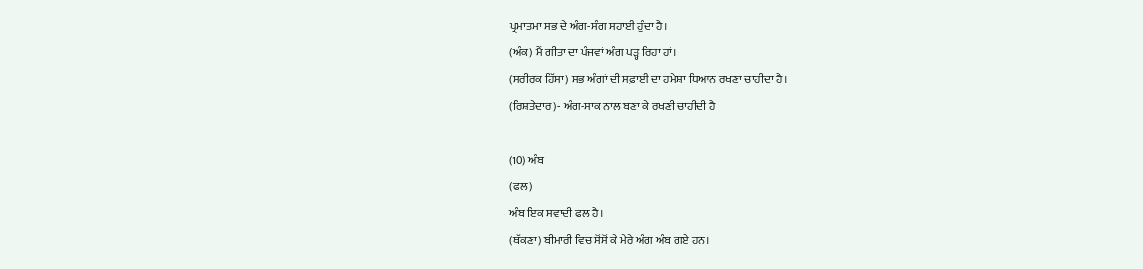ਪ੍ਰਮਾਤਮਾ ਸਭ ਦੇ ਅੰਗ-ਸੰਗ ਸਹਾਈ ਹੁੰਦਾ ਹੈ।
(ਅੰਕ) ਮੈਂ ਗੀਤਾ ਦਾ ਪੰਜਵਾਂ ਅੰਗ ਪੜ੍ਹ ਰਿਹਾ ਹਾਂ।
(ਸਰੀਰਕ ਹਿੱਸਾ) ਸਭ ਅੰਗਾਂ ਦੀ ਸਫ਼ਾਈ ਦਾ ਹਮੇਸ਼ਾ ਧਿਆਨ ਰਖਣਾ ਚਾਹੀਦਾ ਹੈ।
(ਰਿਸ਼ਤੇਦਾਰ)- ਅੰਗ-ਸਾਕ ਨਾਲ ਬਣਾ ਕੇ ਰਖਣੀ ਚਾਹੀਦੀ ਹੈ

(10) ਅੰਬ
(ਫਲ)
ਅੰਬ ਇਕ ਸਵਾਦੀ ਫਲ ਹੈ।
(ਥੱਕਣਾ) ਬੀਮਾਰੀ ਵਿਚ ਸੋਂਸੋਂ ਕੇ ਮੇਰੇ ਅੰਗ ਅੰਬ ਗਏ ਹਨ।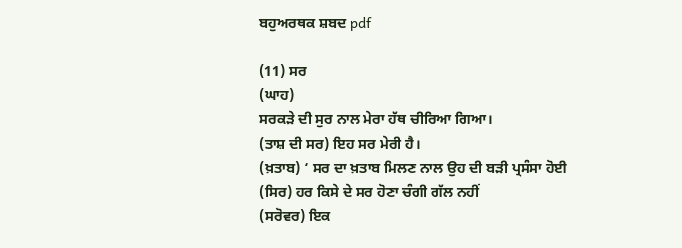ਬਹੁਅਰਥਕ ਸ਼ਬਦ pdf

(11) ਸਰ
(ਘਾਹ)
ਸਰਕੜੇ ਦੀ ਸੁਰ ਨਾਲ ਮੇਰਾ ਹੱਥ ਚੀਰਿਆ ਗਿਆ।
(ਤਾਸ਼ ਦੀ ਸਰ) ਇਹ ਸਰ ਮੇਰੀ ਹੈ।
(ਖ਼ਤਾਬ) ‘ ਸਰ ਦਾ ਖ਼ਤਾਬ ਮਿਲਣ ਨਾਲ ਉਹ ਦੀ ਬੜੀ ਪ੍ਰਸੰਸਾ ਹੋਈ
(ਸਿਰ) ਹਰ ਕਿਸੇ ਦੇ ਸਰ ਹੋਣਾ ਚੰਗੀ ਗੱਲ ਨਹੀਂ
(ਸਰੋਵਰ) ਇਕ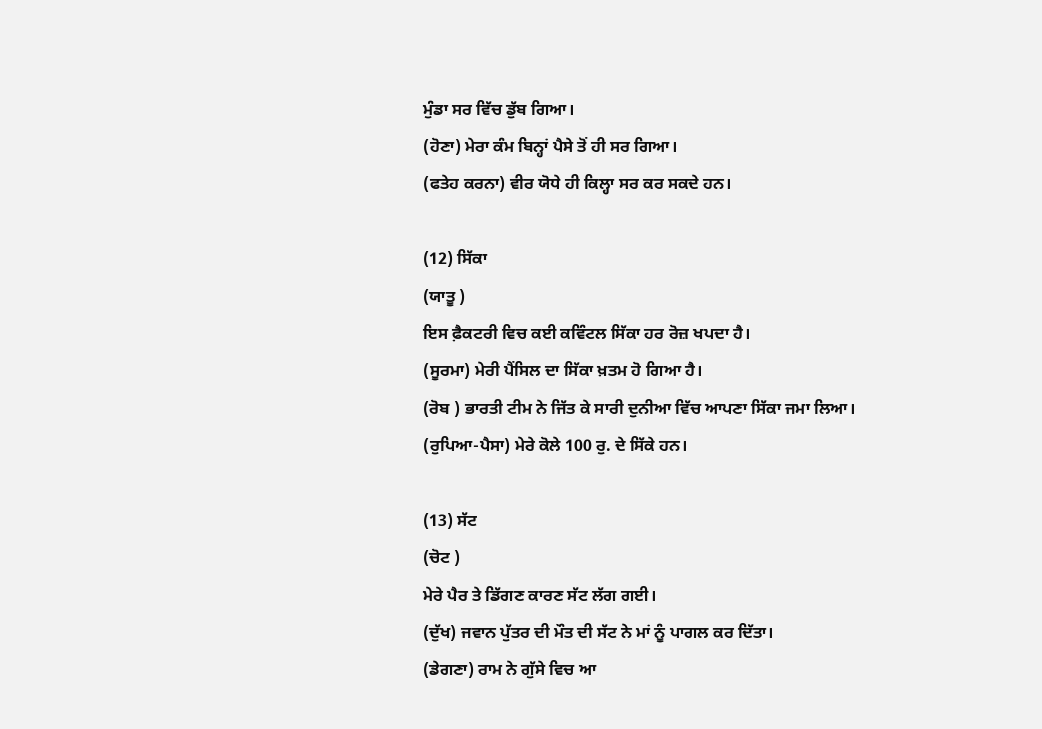ਮੁੰਡਾ ਸਰ ਵਿੱਚ ਡੁੱਬ ਗਿਆ।
(ਹੋਣਾ) ਮੇਰਾ ਕੰਮ ਬਿਨ੍ਹਾਂ ਪੈਸੇ ਤੋਂ ਹੀ ਸਰ ਗਿਆ।
(ਫਤੇਹ ਕਰਨਾ) ਵੀਰ ਯੋਧੇ ਹੀ ਕਿਲ੍ਹਾ ਸਰ ਕਰ ਸਕਦੇ ਹਨ।

(12) ਸਿੱਕਾ
(ਯਾਤੂ )
ਇਸ ਫ਼ੈਕਟਰੀ ਵਿਚ ਕਈ ਕਵਿੰਟਲ ਸਿੱਕਾ ਹਰ ਰੋਜ਼ ਖਪਦਾ ਹੈ।
(ਸੂਰਮਾ) ਮੇਰੀ ਪੈਂਸਿਲ ਦਾ ਸਿੱਕਾ ਖ਼ਤਮ ਹੋ ਗਿਆ ਹੈ।
(ਰੋਬ ) ਭਾਰਤੀ ਟੀਮ ਨੇ ਜਿੱਤ ਕੇ ਸਾਰੀ ਦੁਨੀਆ ਵਿੱਚ ਆਪਣਾ ਸਿੱਕਾ ਜਮਾ ਲਿਆ।
(ਰੁਪਿਆ-ਪੈਸਾ) ਮੇਰੇ ਕੋਲੇ 100 ਰੁ. ਦੇ ਸਿੱਕੇ ਹਨ।

(13) ਸੱਟ
(ਚੋਟ )
ਮੇਰੇ ਪੈਰ ਤੇ ਡਿੱਗਣ ਕਾਰਣ ਸੱਟ ਲੱਗ ਗਈ।
(ਦੁੱਖ) ਜਵਾਨ ਪੁੱਤਰ ਦੀ ਮੌਤ ਦੀ ਸੱਟ ਨੇ ਮਾਂ ਨੂੰ ਪਾਗਲ ਕਰ ਦਿੱਤਾ।
(ਡੇਗਣਾ) ਰਾਮ ਨੇ ਗੁੱਸੇ ਵਿਚ ਆ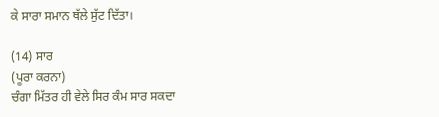ਕੇ ਸਾਰਾ ਸਮਾਨ ਥੱਲੇ ਸੁੱਟ ਦਿੱਤਾ।

(14) ਸਾਰ
(ਪੂਰਾ ਕਰਨਾ)
ਚੰਗਾ ਮਿੱਤਰ ਹੀ ਵੇਲੇ ਸਿਰ ਕੰਮ ਸਾਰ ਸਕਦਾ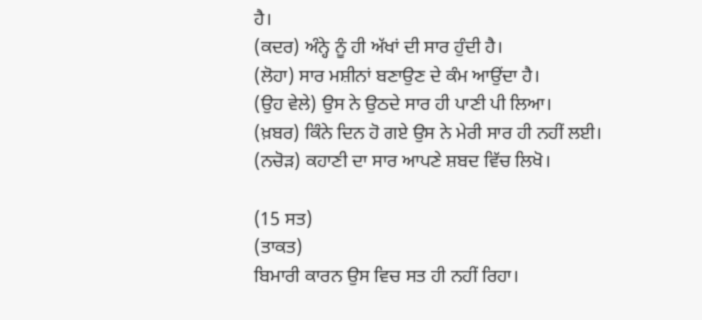ਹੈ।
(ਕਦਰ) ਅੰਨ੍ਹੇ ਨੂੰ ਹੀ ਅੱਖਾਂ ਦੀ ਸਾਰ ਹੁੰਦੀ ਹੈ।
(ਲੋਹਾ) ਸਾਰ ਮਸ਼ੀਨਾਂ ਬਣਾਉਣ ਦੇ ਕੰਮ ਆਉਂਦਾ ਹੈ।
(ਉਹ ਵੇਲੇ) ਉਸ ਨੇ ਉਠਦੇ ਸਾਰ ਹੀ ਪਾਣੀ ਪੀ ਲਿਆ।
(ਖ਼ਬਰ) ਕਿੰਨੇ ਦਿਨ ਹੋ ਗਏ ਉਸ ਨੇ ਮੇਰੀ ਸਾਰ ਹੀ ਨਹੀਂ ਲਈ।
(ਨਚੋੜ) ਕਹਾਣੀ ਦਾ ਸਾਰ ਆਪਣੇ ਸ਼ਬਦ ਵਿੱਚ ਲਿਖੋ।

(15 ਸਤ)
(ਤਾਕਤ)
ਬਿਮਾਰੀ ਕਾਰਨ ਉਸ ਵਿਚ ਸਤ ਹੀ ਨਹੀਂ ਰਿਹਾ।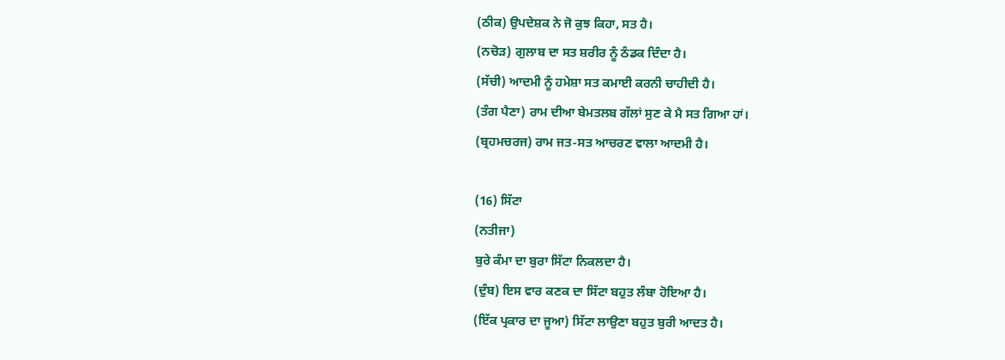(ਠੀਕ) ਉਪਦੇਸ਼ਕ ਨੇ ਜੋ ਕੁਝ ਕਿਹਾ, ਸਤ ਹੈ।
(ਨਚੋੜ) ਗੁਲਾਬ ਦਾ ਸਤ ਸ਼ਰੀਰ ਨੂੰ ਠੰਡਕ ਦਿੰਦਾ ਹੈ।
(ਸੱਚੀ) ਆਦਮੀ ਨੂੰ ਹਮੇਸ਼ਾ ਸਤ ਕਮਾਈ ਕਰਨੀ ਚਾਹੀਦੀ ਹੈ।
(ਤੰਗ ਪੈਣਾ) ਰਾਮ ਦੀਆ ਬੇਮਤਲਬ ਗੱਲਾਂ ਸੁਣ ਕੇ ਮੈ ਸਤ ਗਿਆ ਹਾਂ।
(ਬ੍ਰਹਮਚਰਜ) ਰਾਮ ਜਤ-ਸਤ ਆਚਰਣ ਵਾਲਾ ਆਦਮੀ ਹੈ।

(16) ਸਿੱਟਾ
(ਨਤੀਜਾ)
ਬੁਰੇ ਕੰਮਾ ਦਾ ਬੁਰਾ ਸਿੱਟਾ ਨਿਕਲਦਾ ਹੈ।
(ਦੁੰਬ) ਇਸ ਵਾਰ ਕਣਕ ਦਾ ਸਿੱਟਾ ਬਹੁਤ ਲੰਬਾ ਹੋਇਆ ਹੈ।
(ਇੱਕ ਪ੍ਰਕਾਰ ਦਾ ਜੂਆ) ਸਿੱਟਾ ਲਾਉਣਾ ਬਹੁਤ ਬੁਰੀ ਆਦਤ ਹੈ।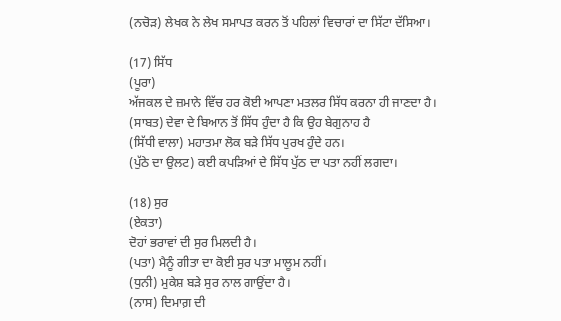(ਨਚੋੜ) ਲੇਖਕ ਨੇ ਲੇਖ ਸਮਾਪਤ ਕਰਨ ਤੋਂ ਪਹਿਲਾਂ ਵਿਚਾਰਾਂ ਦਾ ਸਿੱਟਾ ਦੱਸਿਆ।

(17) ਸਿੱਧ
(ਪੂਰਾ)
ਅੱਜਕਲ ਦੇ ਜ਼ਮਾਨੇ ਵਿੱਚ ਹਰ ਕੋਈ ਆਪਣਾ ਮਤਲਰ ਸਿੱਧ ਕਰਨਾ ਹੀ ਜਾਣਦਾ ਹੈ।
(ਸਾਬਤ) ਦੇਵਾ ਦੇ ਬਿਆਨ ਤੋਂ ਸਿੱਧ ਹੁੰਦਾ ਹੈ ਕਿ ਉਹ ਬੇਗੁਨਾਹ ਹੈ
(ਸਿੱਧੀ ਵਾਲਾ) ਮਹਾਤਮਾ ਲੋਕ ਬੜੇ ਸਿੱਧ ਪੁਰਖ ਹੁੰਦੇ ਹਨ।
(ਪੁੱਠੇ ਦਾ ਉਲਟ) ਕਈ ਕਪੜਿਆਂ ਦੇ ਸਿੱਧ ਪੁੱਠ ਦਾ ਪਤਾ ਨਹੀਂ ਲਗਦਾ।

(18) ਸੁਰ
(ਏਕਤਾ)
ਦੋਹਾਂ ਭਰਾਵਾਂ ਦੀ ਸੁਰ ਮਿਲਦੀ ਹੈ।
(ਪਤਾ) ਮੈਨੂੰ ਗੀਤਾ ਦਾ ਕੋਈ ਸੁਰ ਪਤਾ ਮਾਲੂਮ ਨਹੀਂ।
(ਧੁਨੀ) ਮੁਕੇਸ਼ ਬੜੇ ਸੁਰ ਨਾਲ ਗਾਉਂਦਾ ਹੈ।
(ਨਾਸ) ਦਿਮਾਗ਼ ਦੀ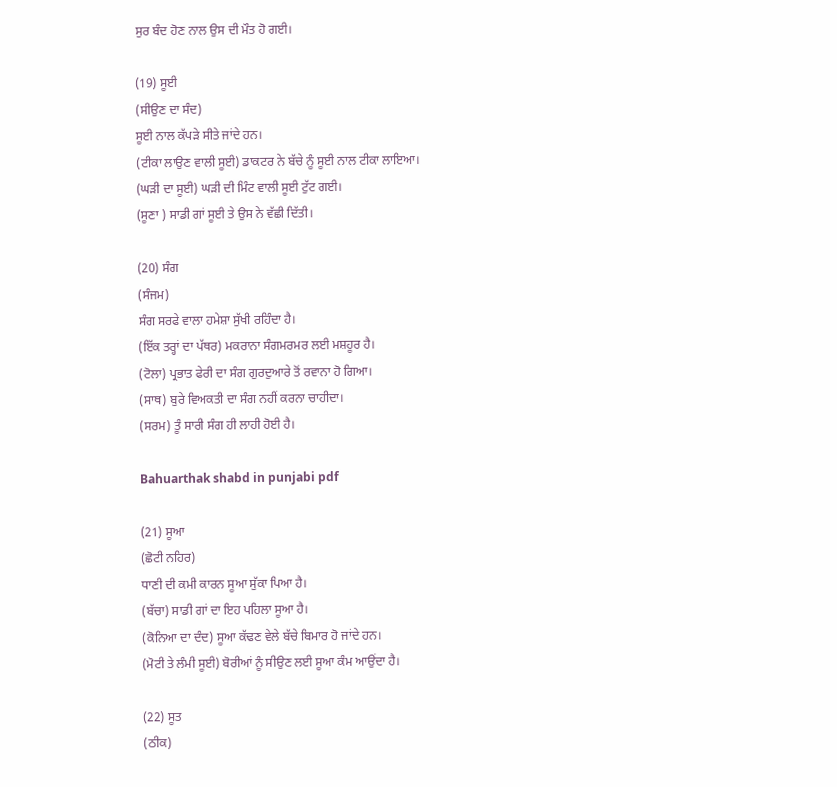ਸੁਰ ਬੰਦ ਹੋਣ ਨਾਲ ਉਸ ਦੀ ਮੌਤ ਹੋ ਗਈ।

(19) ਸੂਈ
(ਸੀਉਣ ਦਾ ਸੰਦ)
ਸੂਈ ਨਾਲ ਕੱਪੜੇ ਸੀਤੇ ਜਾਂਦੇ ਹਨ।
(ਟੀਕਾ ਲਾਉਣ ਵਾਲੀ ਸੂਈ) ਡਾਕਟਰ ਨੇ ਬੱਚੇ ਨੂੰ ਸੂਈ ਨਾਲ ਟੀਕਾ ਲਾਇਆ।
(ਘੜੀ ਦਾ ਸੂਈ) ਘੜੀ ਦੀ ਮਿੰਟ ਵਾਲੀ ਸੂਈ ਟੁੱਟ ਗਈ।
(ਸੂਣਾ ) ਸਾਡੀ ਗਾਂ ਸੂਈ ਤੇ ਉਸ ਨੇ ਵੱਛੀ ਦਿੱਤੀ।

(20) ਸੰਗ
(ਸੰਜਮ)
ਸੰਗ ਸਰਫੇ ਵਾਲਾ ਹਮੇਸ਼ਾ ਸੁੱਖੀ ਰਹਿੰਦਾ ਹੈ।
(ਇੱਕ ਤਰ੍ਹਾਂ ਦਾ ਪੱਥਰ) ਮਕਰਾਨਾ ਸੰਗਮਰਮਰ ਲਈ ਮਸ਼ਹੂਰ ਹੈ।
(ਟੋਲਾ) ਪ੍ਰਭਾਤ ਫੇਰੀ ਦਾ ਸੰਗ ਗੁਰਦੁਆਰੇ ਤੋਂ ਰਵਾਨਾ ਹੋ ਗਿਆ।
(ਸਾਥ) ਬੁਰੇ ਵਿਅਕਤੀ ਦਾ ਸੰਗ ਨਹੀਂ ਕਰਨਾ ਚਾਹੀਦਾ।
(ਸਰਮ) ਤੂੰ ਸਾਰੀ ਸੰਗ ਹੀ ਲਾਹੀ ਹੋਈ ਹੈ।

Bahuarthak shabd in punjabi pdf

(21) ਸੂਆ
(ਛੋਟੀ ਨਹਿਰ)
ਧਾਣੀ ਦੀ ਕਮੀ ਕਾਰਨ ਸੂਆ ਸੁੱਕਾ ਪਿਆ ਹੈ।
(ਬੱਚਾ) ਸਾਡੀ ਗਾਂ ਦਾ ਇਹ ਪਹਿਲਾ ਸੂਆ ਹੈ।
(ਕੋਨਿਆ ਦਾ ਦੰਦ) ਸੂਆ ਕੱਢਣ ਵੇਲੇ ਬੱਚੇ ਬਿਮਾਰ ਹੋ ਜਾਂਦੇ ਹਨ।
(ਮੋਟੀ ਤੇ ਲੰਮੀ ਸੂਈ) ਬੋਰੀਆਂ ਨੂੰ ਸੀਉਣ ਲਈ ਸੂਆ ਕੰਮ ਆਉਂਦਾ ਹੈ।

(22) ਸੂਤ
(ਠੀਕ)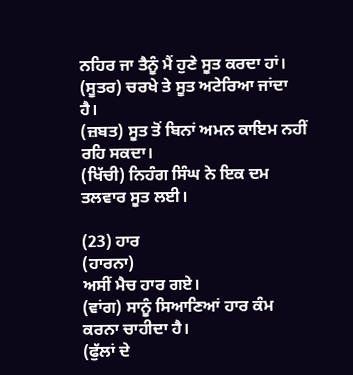ਨਹਿਰ ਜਾ ਤੈਨੂੰ ਮੈਂ ਹੁਣੇ ਸੂਤ ਕਰਦਾ ਹਾਂ।
(ਸੂਤਰ) ਚਰਖੇ ਤੇ ਸੂਤ ਅਟੇਰਿਆ ਜਾਂਦਾ ਹੈ।
(ਜ਼ਬਤ) ਸੂਤ ਤੋਂ ਬਿਨਾਂ ਅਮਨ ਕਾਇਮ ਨਹੀਂ ਰਹਿ ਸਕਦਾ।
(ਖਿੱਚੀ) ਨਿਹੰਗ ਸਿੰਘ ਨੇ ਇਕ ਦਮ ਤਲਵਾਰ ਸੂਤ ਲਈ।

(23) ਹਾਰ
(ਹਾਰਨਾ)
ਅਸੀਂ ਮੈਚ ਹਾਰ ਗਏ।
(ਵਾਂਗ) ਸਾਨੂੰ ਸਿਆਣਿਆਂ ਹਾਰ ਕੰਮ ਕਰਨਾ ਚਾਹੀਦਾ ਹੈ।
(ਫੁੱਲਾਂ ਦੇ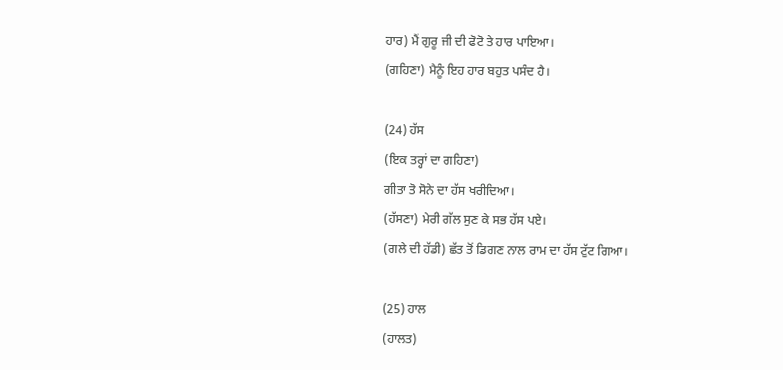ਹਾਰ) ਮੈਂ ਗੁਰੂ ਜੀ ਦੀ ਫੋਟੋ ਤੇ ਹਾਰ ਪਾਇਆ।
(ਗਹਿਣਾ) ਮੈਨੂੰ ਇਹ ਹਾਰ ਬਹੁਤ ਪਸੰਦ ਹੈ।

(24) ਹੱਸ
(ਇਕ ਤਰ੍ਹਾਂ ਦਾ ਗਹਿਣਾ)
ਗੀਤਾ ਤੋ ਸੋਨੇ ਦਾ ਹੱਸ ਖਰੀਦਿਆ।
(ਹੱਸਣਾ) ਮੇਰੀ ਗੱਲ ਸੁਣ ਕੇ ਸਭ ਹੱਸ ਪਏ।
(ਗਲੇ ਦੀ ਹੱਡੀ) ਛੱਤ ਤੋਂ ਡਿਗਣ ਨਾਲ ਰਾਮ ਦਾ ਹੱਸ ਟੁੱਟ ਗਿਆ।

(25) ਹਾਲ
(ਹਾਲਤ)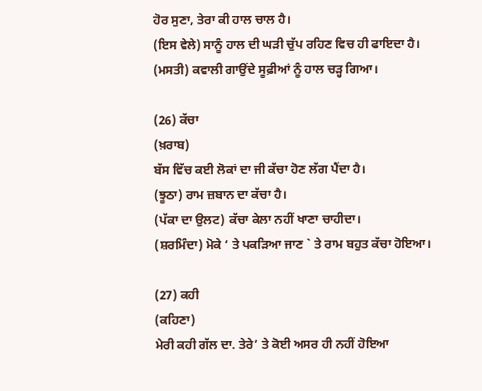ਹੋਰ ਸੁਣਾ, ਤੇਰਾ ਕੀ ਹਾਲ ਚਾਲ ਹੈ।
(ਇਸ ਵੇਲੇ) ਸਾਨੂੰ ਹਾਲ ਦੀ ਘੜੀ ਚੁੱਪ ਰਹਿਣ ਵਿਚ ਹੀ ਫਾਇਦਾ ਹੈ।
(ਮਸਤੀ) ਕਵਾਲੀ ਗਾਉਂਦੇ ਸੂਫ਼ੀਆਂ ਨੂੰ ਹਾਲ ਚੜ੍ਹ ਗਿਆ।

(26) ਕੱਚਾ
(ਖ਼ਰਾਬ)
ਬੱਸ ਵਿੱਚ ਕਈ ਲੋਕਾਂ ਦਾ ਜੀ ਕੱਚਾ ਹੋਣ ਲੱਗ ਪੈਂਦਾ ਹੈ।
(ਝੂਠਾ) ਰਾਮ ਜ਼ਬਾਨ ਦਾ ਕੱਚਾ ਹੈ।
(ਪੱਕਾ ਦਾ ਉਲਟ) ਕੱਚਾ ਕੇਲਾ ਨਹੀਂ ਖਾਣਾ ਚਾਹੀਦਾ।
(ਸ਼ਰਮਿੰਦਾ) ਮੋਕੇ ‘ ਤੇ ਪਕੜਿਆ ਜਾਣ ` ਤੇ ਰਾਮ ਬਹੁਤ ਕੱਚਾ ਹੋਇਆ।

(27) ਕਹੀ
(ਕਹਿਣਾ)
ਮੇਰੀ ਕਹੀ ਗੱਲ ਦਾ. ਤੇਰੇ’ ਤੇ ਕੋਈ ਅਸਰ ਹੀ ਨਹੀਂ ਹੋਇਆ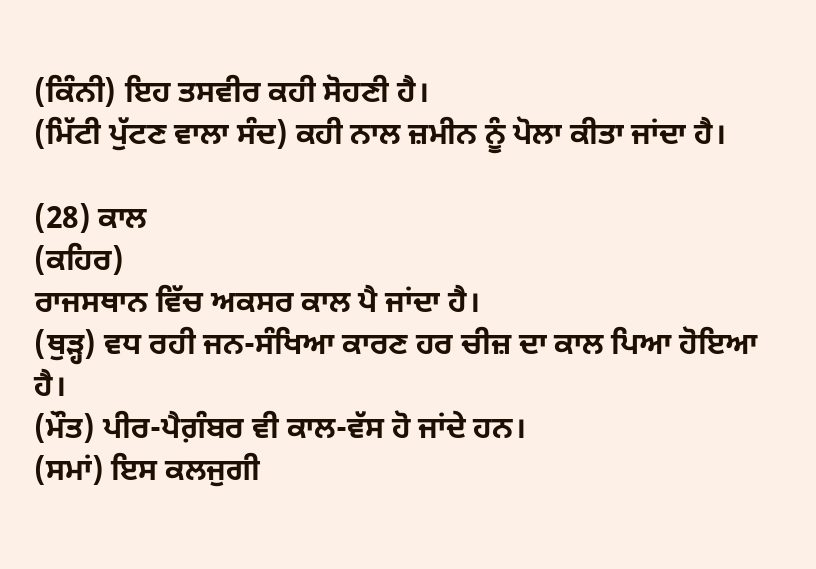(ਕਿੰਨੀ) ਇਹ ਤਸਵੀਰ ਕਹੀ ਸੋਹਣੀ ਹੈ।
(ਮਿੱਟੀ ਪੁੱਟਣ ਵਾਲਾ ਸੰਦ) ਕਹੀ ਨਾਲ ਜ਼ਮੀਨ ਨੂੰ ਪੋਲਾ ਕੀਤਾ ਜਾਂਦਾ ਹੈ।

(28) ਕਾਲ
(ਕਹਿਰ)
ਰਾਜਸਥਾਨ ਵਿੱਚ ਅਕਸਰ ਕਾਲ ਪੈ ਜਾਂਦਾ ਹੈ।
(ਥੁੜ੍ਹ) ਵਧ ਰਹੀ ਜਨ-ਸੰਖਿਆ ਕਾਰਣ ਹਰ ਚੀਜ਼ ਦਾ ਕਾਲ ਪਿਆ ਹੋਇਆ ਹੈ।
(ਮੌਤ) ਪੀਰ-ਪੈਗ਼ੰਬਰ ਵੀ ਕਾਲ-ਵੱਸ ਹੋ ਜਾਂਦੇ ਹਨ।
(ਸਮਾਂ) ਇਸ ਕਲਜੁਗੀ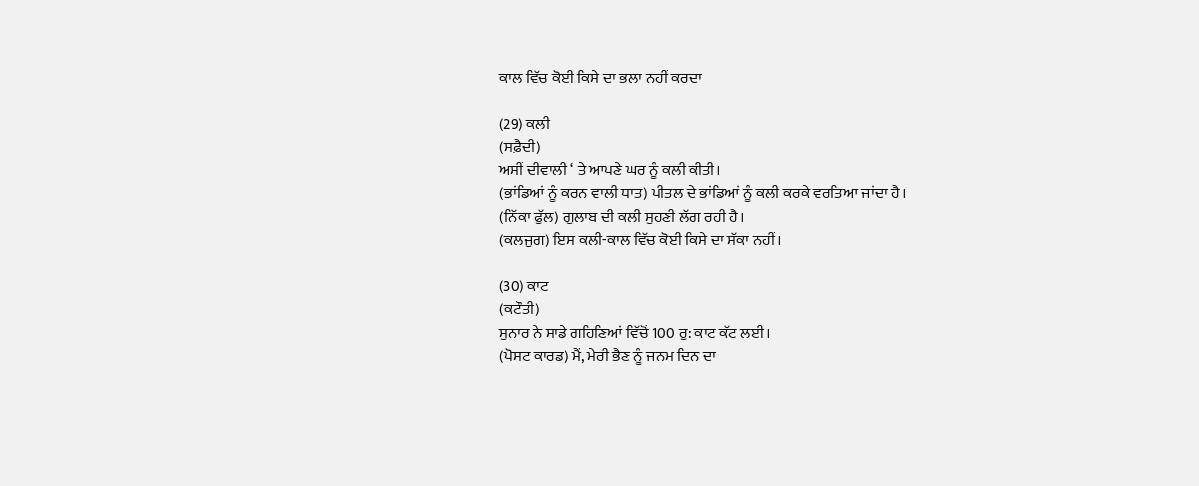ਕਾਲ ਵਿੱਚ ਕੋਈ ਕਿਸੇ ਦਾ ਭਲਾ ਨਹੀਂ ਕਰਦਾ

(29) ਕਲੀ
(ਸਫ਼ੈਦੀ)
ਅਸੀਂ ਦੀਵਾਲੀ ‘ ਤੇ ਆਪਣੇ ਘਰ ਨੂੰ ਕਲੀ ਕੀਤੀ।
(ਭਾਂਡਿਆਂ ਨੂੰ ਕਰਨ ਵਾਲੀ ਧਾਤ) ਪੀਤਲ ਦੇ ਭਾਂਡਿਆਂ ਨੂੰ ਕਲੀ ਕਰਕੇ ਵਰਤਿਆ ਜਾਂਦਾ ਹੈ।
(ਨਿੱਕਾ ਫੁੱਲ) ਗੁਲਾਬ ਦੀ ਕਲੀ ਸੁਹਣੀ ਲੱਗ ਰਹੀ ਹੈ।
(ਕਲਜੁਗ) ਇਸ ਕਲੀ-ਕਾਲ ਵਿੱਚ ਕੋਈ ਕਿਸੇ ਦਾ ਸੱਕਾ ਨਹੀਂ।

(30) ਕਾਟ
(ਕਟੌਤੀ)
ਸੁਨਾਰ ਨੇ ਸਾਡੇ ਗਹਿਣਿਆਂ ਵਿੱਚੋਂ 100 ਰੁ: ਕਾਟ ਕੱਟ ਲਈ।
(ਪੋਸਟ ਕਾਰਡ) ਮੈਂ, ਮੇਰੀ ਭੈਣ ਨੂੰ ਜਨਮ ਦਿਨ ਦਾ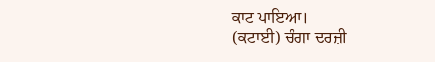ਕਾਟ ਪਾਇਆ।
(ਕਟਾਈ) ਚੰਗਾ ਦਰਜ਼ੀ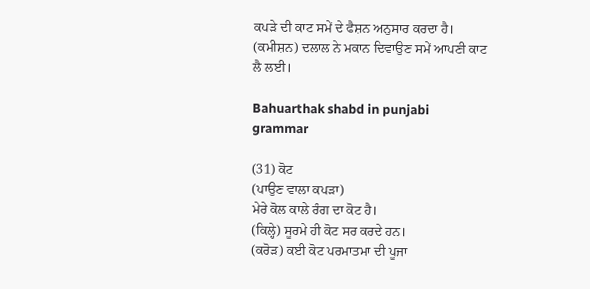ਕਪੜੇ ਦੀ ਕਾਟ ਸਮੇਂ ਦੇ ਫੈਸ਼ਨ ਅਨੁਸਾਰ ਕਰਦਾ ਹੈ।
(ਕਮੀਸ਼ਨ) ਦਲਾਲ ਨੇ ਮਕਾਨ ਦਿਵਾਉਣ ਸਮੇਂ ਆਪਣੀ ਕਾਟ ਲੈ ਲਈ।

Bahuarthak shabd in punjabi grammar

(31) ਕੋਟ
(ਪਾਉਣ ਵਾਲਾ ਕਪੜਾ)
ਮੇਰੇ ਕੋਲ ਕਾਲੇ ਰੰਗ ਦਾ ਕੋਟ ਹੈ।
(ਕਿਲ੍ਹੇ) ਸੂਰਮੇ ਹੀ ਕੋਟ ਸਰ ਕਰਦੇ ਹਨ।
(ਕਰੋੜ) ਕਈ ਕੋਟ ਪਰਮਾਤਮਾ ਦੀ ਪੂਜਾ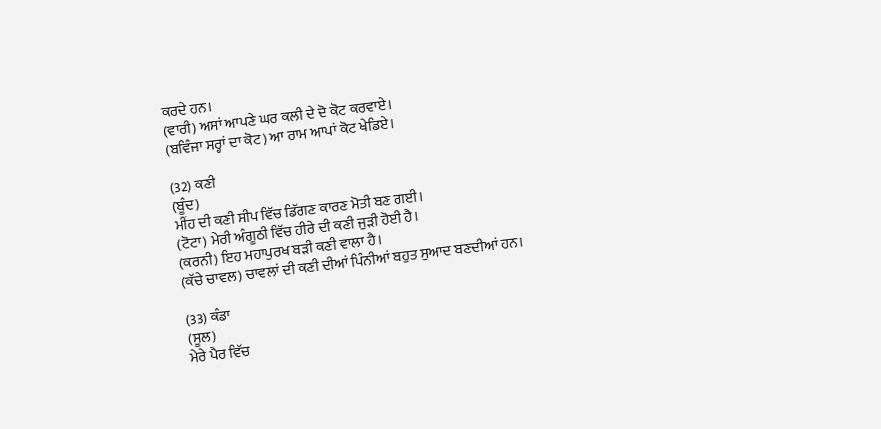ਕਰਦੇ ਹਨ।
(ਵਾਰੀ) ਅਸਾਂ ਆਪਣੇ ਘਰ ਕਲੀ ਦੇ ਦੋ ਕੋਟ ਕਰਵਾਏ।
(ਬਵਿੰਜਾ ਸਰ੍ਹਾਂ ਦਾ ਕੋਟ) ਆ ਰਾਮ ਆਪਾਂ ਕੋਟ ਖੇਡਿਏ।

(32) ਕਣੀ
(ਬੂੰਦ)
ਮੀਂਹ ਦੀ ਕਣੀ ਸੀਪ ਵਿੱਚ ਡਿੱਗਣ ਕਾਰਣ ਮੋਤੀ ਬਣ ਗਈ।
(ਟੋਟਾ) ਮੇਰੀ ਅੰਗੂਠੀ ਵਿੱਚ ਹੀਰੇ ਦੀ ਕਣੀ ਜੁੜੀ ਹੋਈ ਹੈ।
(ਕਰਨੀ) ਇਹ ਮਹਾਪੁਰਖ ਬੜੀ ਕਣੀ ਵਾਲਾ ਹੈ।
(ਕੱਚੇ ਚਾਵਲ) ਚਾਵਲਾਂ ਦੀ ਕਣੀ ਦੀਆਂ ਪਿੰਨੀਆਂ ਬਹੁਤ ਸੁਆਦ ਬਣਦੀਆਂ ਹਨ।

(33) ਕੰਡਾ
(ਸੂਲ)
ਮੇਰੇ ਪੈਰ ਵਿੱਚ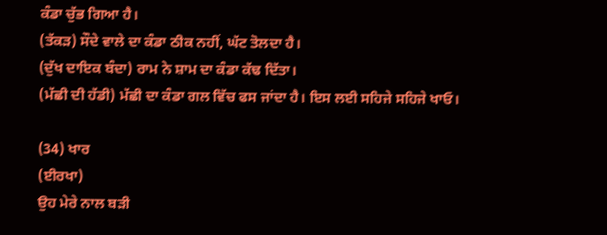ਕੰਡਾ ਚੁੱਭ ਗਿਆ ਹੈ।
(ਤੱਕੜ) ਸੌਦੇ ਵਾਲੇ ਦਾ ਕੰਡਾ ਠੀਕ ਨਹੀਂ, ਘੱਟ ਤੋਲਦਾ ਹੈ।
(ਦੁੱਖ ਦਾਇਕ ਬੰਦਾ) ਰਾਮ ਨੇ ਸ਼ਾਮ ਦਾ ਕੰਡਾ ਕੱਢ ਦਿੱਤਾ।
(ਮੱਛੀ ਦੀ ਹੱਡੀ) ਮੱਛੀ ਦਾ ਕੰਡਾ ਗਲ ਵਿੱਚ ਫਸ ਜਾਂਦਾ ਹੈ। ਇਸ ਲਈ ਸਹਿਜੇ ਸਹਿਜੇ ਖਾਓ।

(34) ਖਾਰ
(ਈਰਖਾ)
ਉਹ ਮੇਰੇ ਨਾਲ ਬੜੀ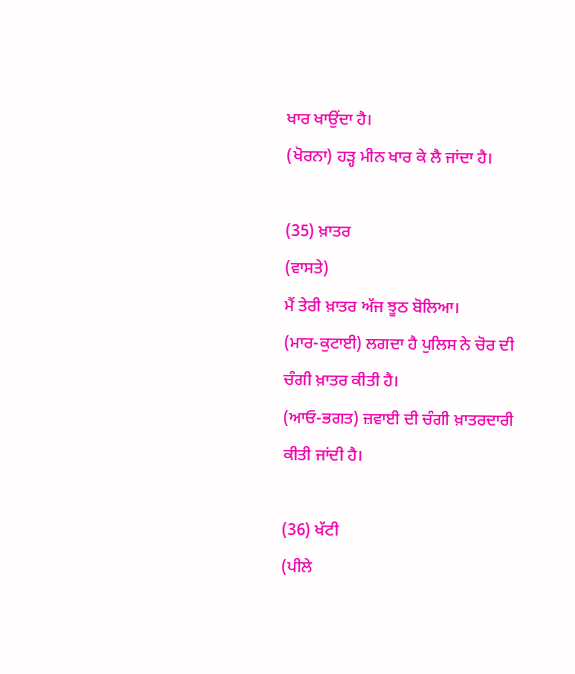ਖਾਰ ਖਾਉਂਦਾ ਹੈ।
(ਖੋਰਨਾ) ਹੜ੍ਹ ਮੀਨ ਖਾਰ ਕੇ ਲੈ ਜਾਂਦਾ ਹੈ।

(35) ਖ਼ਾਤਰ
(ਵਾਸਤੇ)
ਮੈਂ ਤੇਰੀ ਖ਼ਾਤਰ ਅੱਜ ਝੂਠ ਬੋਲਿਆ।
(ਮਾਰ-ਕੁਟਾਈ) ਲਗਦਾ ਹੈ ਪੁਲਿਸ ਨੇ ਚੋਰ ਦੀ ਚੰਗੀ ਖ਼ਾਤਰ ਕੀਤੀ ਹੈ।
(ਆਓ-ਭਗਤ) ਜ਼ਵਾਈ ਦੀ ਚੰਗੀ ਖ਼ਾਤਰਦਾਰੀ ਕੀਤੀ ਜਾਂਦੀ ਹੈ।

(36) ਖੱਟੀ
(ਪੀਲੇ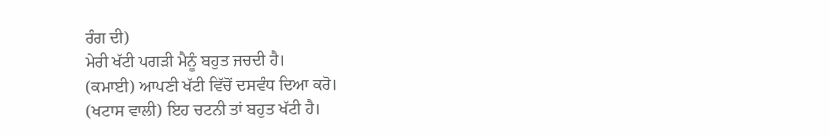ਰੰਗ ਦੀ)
ਮੇਰੀ ਖੱਟੀ ਪਗੜੀ ਮੈਨੂੰ ਬਹੁਤ ਜਚਦੀ ਹੈ।
(ਕਮਾਈ) ਆਪਣੀ ਖੱਟੀ ਵਿੱਚੋਂ ਦਸਵੰਧ ਦਿਆ ਕਰੋ।
(ਖਟਾਸ ਵਾਲੀ) ਇਹ ਚਟਨੀ ਤਾਂ ਬਹੁਤ ਖੱਟੀ ਹੈ।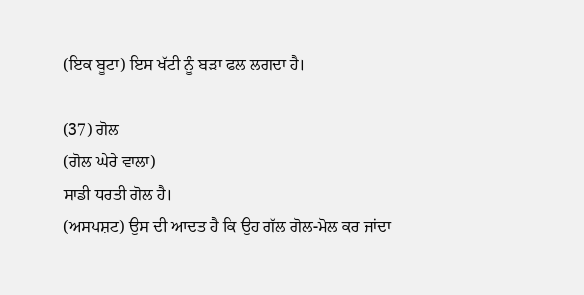(ਇਕ ਬੂਟਾ) ਇਸ ਖੱਟੀ ਨੂੰ ਬੜਾ ਫਲ ਲਗਦਾ ਹੈ।

(37) ਗੋਲ
(ਗੋਲ ਘੇਰੇ ਵਾਲਾ)
ਸਾਡੀ ਧਰਤੀ ਗੋਲ ਹੈ।
(ਅਸਪਸ਼ਟ) ਉਸ ਦੀ ਆਦਤ ਹੈ ਕਿ ਉਹ ਗੱਲ ਗੋਲ-ਮੋਲ ਕਰ ਜਾਂਦਾ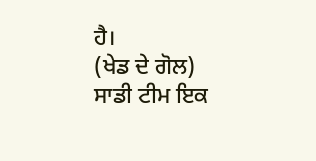ਹੈ।
(ਖੇਡ ਦੇ ਗੋਲ) ਸਾਡੀ ਟੀਮ ਇਕ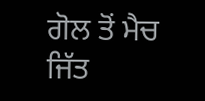ਗੋਲ ਤੋਂ ਮੈਚ ਜਿੱਤ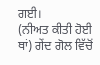ਗਈ।
(ਨੀਅਤ ਕੀਤੀ ਹੋਈ ਥਾਂ) ਗੇਂਦ ਗੋਲ ਵਿੱਚੋਂ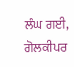ਲੰਘ ਗਈ, ਗੋਲਕੀਪਰ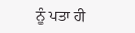ਨੂੰ ਪਤਾ ਹੀ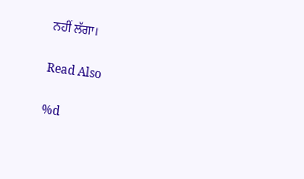ਨਹੀਂ ਲੱਗਾ।

Read Also

%d